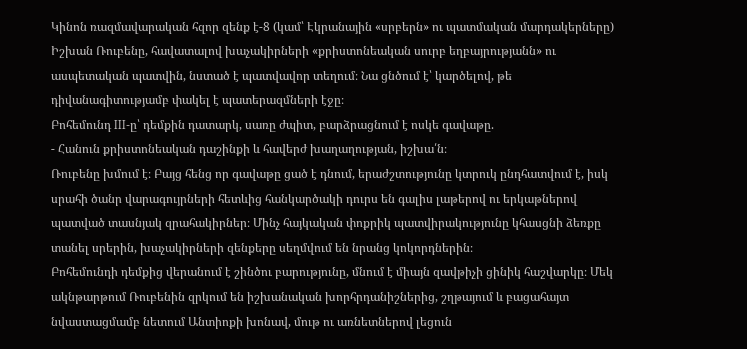Կինոն ռազմավարական հզոր զենք է-8 (կամ՝ Էկրանային «սրբերն» ու պատմական մարդակերները)
Իշխան Ռուբենը, հավատալով խաչակիրների «քրիստոնեական սուրբ եղբայրությանն» ու ասպետական պատվին, նստած է պատվավոր տեղում։ Նա ցնծում է՝ կարծելով, թե դիվանագիտությամբ փակել է պատերազմների էջը։
Բոհեմունդ III-ը՝ դեմքին դատարկ, սառը ժպիտ, բարձրացնում է ոսկե գավաթը.
- Հանուն քրիստոնեական դաշինքի և հավերժ խաղաղության, իշխա՛ն։
Ռուբենը խմում է։ Բայց հենց որ գավաթը ցած է դնում, երաժշտությունը կտրուկ ընդհատվում է, իսկ սրահի ծանր վարագույրների հետևից հանկարծակի դուրս են գալիս լաթերով ու երկաթներով պատված տասնյակ զրահակիրներ։ Մինչ հայկական փոքրիկ պատվիրակությունը կհասցնի ձեռքը տանել սրերին, խաչակիրների զենքերը սեղմվում են նրանց կոկորդներին։
Բոհեմունդի դեմքից վերանում է շինծու բարությունը, մնում է միայն զավթիչի ցինիկ հաշվարկը։ Մեկ ակնթարթում Ռուբենին զրկում են իշխանական խորհրդանիշներից, շղթայում և բացահայտ նվաստացմամբ նետում Անտիոքի խոնավ, մութ ու առնետներով լեցուն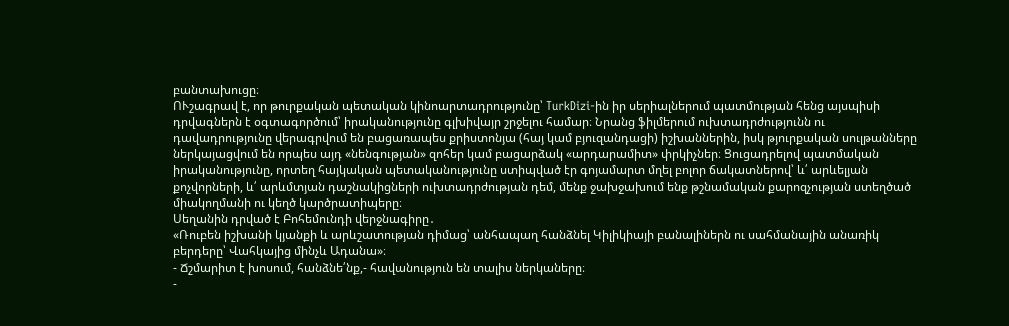բանտախուցը։
ՈՒշագրավ է, որ թուրքական պետական կինոարտադրությունը՝ TurkDizi-ին իր սերիալներում պատմության հենց այսպիսի դրվագներն է օգտագործում՝ իրականությունը գլխիվայր շրջելու համար։ Նրանց ֆիլմերում ուխտադրժությունն ու դավադրությունը վերագրվում են բացառապես քրիստոնյա (հայ կամ բյուզանդացի) իշխաններին, իսկ թյուրքական սուլթանները ներկայացվում են որպես այդ «նենգության» զոհեր կամ բացարձակ «արդարամիտ» փրկիչներ։ Ցուցադրելով պատմական իրականությունը, որտեղ հայկական պետականությունը ստիպված էր գոյամարտ մղել բոլոր ճակատներով՝ և՛ արևելյան քոչվորների, և՛ արևմտյան դաշնակիցների ուխտադրժության դեմ, մենք ջախջախում ենք թշնամական քարոզչության ստեղծած միակողմանի ու կեղծ կարծրատիպերը։
Սեղանին դրված է Բոհեմունդի վերջնագիրը․
«Ռուբեն իշխանի կյանքի և արևշատության դիմաց՝ անհապաղ հանձնել Կիլիկիայի բանալիներն ու սահմանային անառիկ բերդերը՝ Վահկայից մինչև Ադանա»։
- Ճշմարիտ է խոսում, հանձնե՛նք,- հավանություն են տալիս ներկաները։
-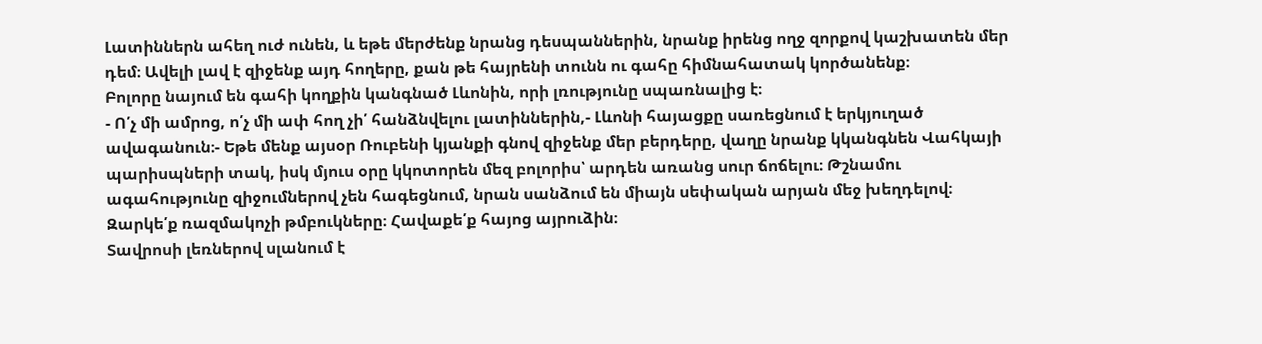Լատիններն ահեղ ուժ ունեն, և եթե մերժենք նրանց դեսպաններին, նրանք իրենց ողջ զորքով կաշխատեն մեր դեմ։ Ավելի լավ է զիջենք այդ հողերը, քան թե հայրենի տունն ու գահը հիմնահատակ կործանենք։
Բոլորը նայում են գահի կողքին կանգնած Լևոնին, որի լռությունը սպառնալից է։
- Ո՛չ մի ամրոց, ո՛չ մի ափ հող չի՛ հանձնվելու լատիններին,- Լևոնի հայացքը սառեցնում է երկյուղած ավագանուն։- Եթե մենք այսօր Ռուբենի կյանքի գնով զիջենք մեր բերդերը, վաղը նրանք կկանգնեն Վահկայի պարիսպների տակ, իսկ մյուս օրը կկոտորեն մեզ բոլորիս՝ արդեն առանց սուր ճոճելու։ Թշնամու ագահությունը զիջումներով չեն հագեցնում, նրան սանձում են միայն սեփական արյան մեջ խեղդելով։ Զարկե՛ք ռազմակոչի թմբուկները։ Հավաքե՛ք հայոց այրուձին։
Տավրոսի լեռներով սլանում է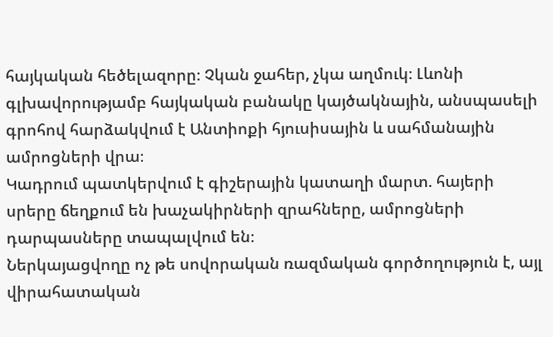հայկական հեծելազորը։ Չկան ջահեր, չկա աղմուկ։ Լևոնի գլխավորությամբ հայկական բանակը կայծակնային, անսպասելի գրոհով հարձակվում է Անտիոքի հյուսիսային և սահմանային ամրոցների վրա։
Կադրում պատկերվում է գիշերային կատաղի մարտ. հայերի սրերը ճեղքում են խաչակիրների զրահները, ամրոցների դարպասները տապալվում են։
Ներկայացվողը ոչ թե սովորական ռազմական գործողություն է, այլ վիրահատական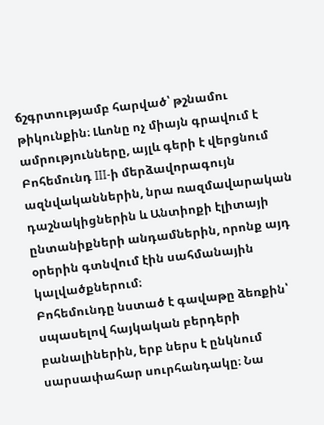ճշգրտությամբ հարված՝ թշնամու թիկունքին։ Լևոնը ոչ միայն գրավում է ամրությունները, այլև գերի է վերցնում Բոհեմունդ III-ի մերձավորագույն ազնվականներին, նրա ռազմավարական դաշնակիցներին և Անտիոքի էլիտայի ընտանիքների անդամներին, որոնք այդ օրերին գտնվում էին սահմանային կալվածքներում։
Բոհեմունդը նստած է գավաթը ձեռքին՝ սպասելով հայկական բերդերի բանալիներին, երբ ներս է ընկնում սարսափահար սուրհանդակը։ Նա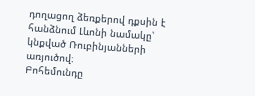դողացող ձեռքերով դքսին է հանձնում Լևոնի նամակը՝ կնքված Ռուբինյանների առյուծով։
Բոհեմունդը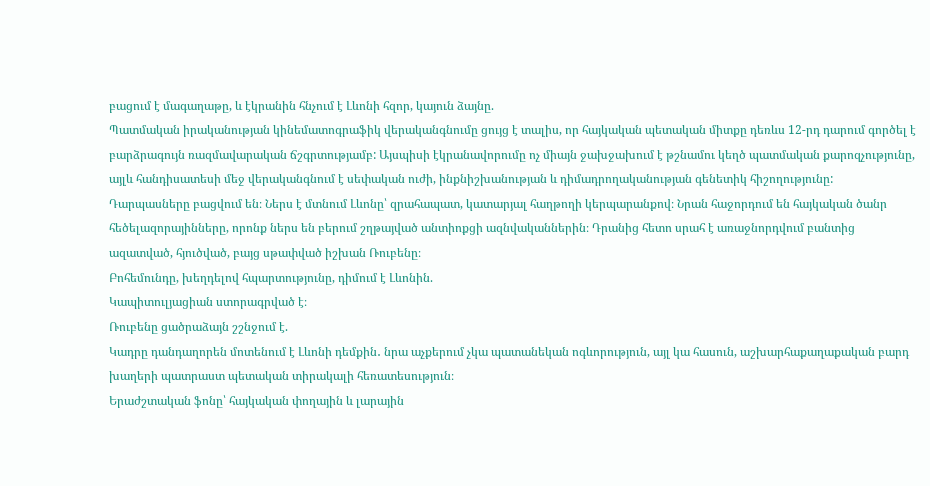բացում է մագաղաթը, և էկրանին հնչում է Լևոնի հզոր, կայուն ձայնը.
Պատմական իրականության կինեմատոգրաֆիկ վերականգնումը ցույց է տալիս, որ հայկական պետական միտքը դեռևս 12-րդ դարում գործել է բարձրագույն ռազմավարական ճշգրտությամբ: Այսպիսի էկրանավորումը ոչ միայն ջախջախում է թշնամու կեղծ պատմական քարոզչությունը, այլև հանդիսատեսի մեջ վերականգնում է սեփական ուժի, ինքնիշխանության և դիմադրողականության գենետիկ հիշողությունը:
Դարպասները բացվում են։ Ներս է մտնում Լևոնը՝ զրահապատ, կատարյալ հաղթողի կերպարանքով։ Նրան հաջորդում են հայկական ծանր հեծելազորայինները, որոնք ներս են բերում շղթայված անտիոքցի ազնվականներին։ Դրանից հետո սրահ է առաջնորդվում բանտից ազատված, հյուծված, բայց սթափված իշխան Ռուբենը։
Բոհեմունդը, խեղդելով հպարտությունը, դիմում է Լևոնին.
Կապիտուլյացիան ստորագրված է։
Ռուբենը ցածրաձայն շշնջում է.
Կադրը դանդաղորեն մոտենում է Լևոնի դեմքին․ նրա աչքերում չկա պատանեկան ոգևորություն, այլ կա հասուն, աշխարհաքաղաքական բարդ խաղերի պատրաստ պետական տիրակալի հեռատեսություն։
Երաժշտական ֆոնը՝ հայկական փողային և լարային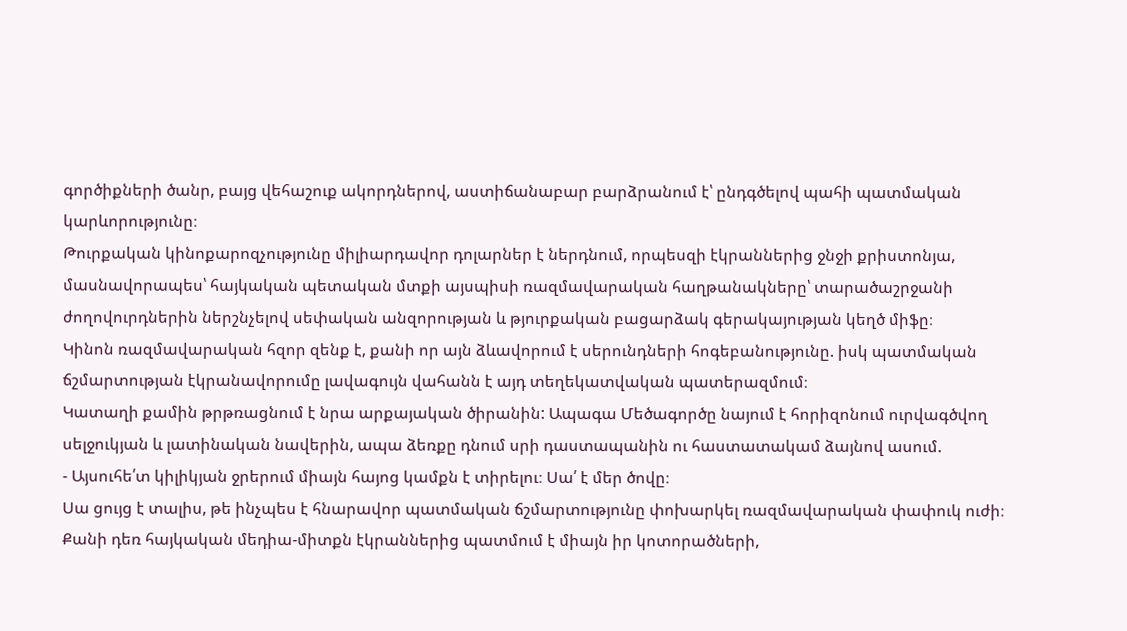գործիքների ծանր, բայց վեհաշուք ակորդներով, աստիճանաբար բարձրանում է՝ ընդգծելով պահի պատմական կարևորությունը։
Թուրքական կինոքարոզչությունը միլիարդավոր դոլարներ է ներդնում, որպեսզի էկրաններից ջնջի քրիստոնյա, մասնավորապես՝ հայկական պետական մտքի այսպիսի ռազմավարական հաղթանակները՝ տարածաշրջանի ժողովուրդներին ներշնչելով սեփական անզորության և թյուրքական բացարձակ գերակայության կեղծ միֆը։
Կինոն ռազմավարական հզոր զենք է, քանի որ այն ձևավորում է սերունդների հոգեբանությունը. իսկ պատմական ճշմարտության էկրանավորումը լավագույն վահանն է այդ տեղեկատվական պատերազմում։
Կատաղի քամին թրթռացնում է նրա արքայական ծիրանին: Ապագա Մեծագործը նայում է հորիզոնում ուրվագծվող սելջուկյան և լատինական նավերին, ապա ձեռքը դնում սրի դաստապանին ու հաստատակամ ձայնով ասում.
- Այսուհե՛տ կիլիկյան ջրերում միայն հայոց կամքն է տիրելու։ Սա՛ է մեր ծովը։
Սա ցույց է տալիս, թե ինչպես է հնարավոր պատմական ճշմարտությունը փոխարկել ռազմավարական փափուկ ուժի։
Քանի դեռ հայկական մեդիա-միտքն էկրաններից պատմում է միայն իր կոտորածների,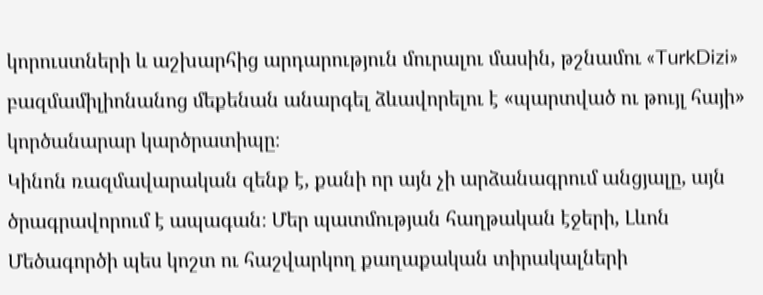կորուստների և աշխարհից արդարություն մուրալու մասին, թշնամու «TurkDizi» բազմամիլիոնանոց մեքենան անարգել ձևավորելու է «պարտված ու թույլ հայի» կործանարար կարծրատիպը։
Կինոն ռազմավարական զենք է, քանի որ այն չի արձանագրում անցյալը, այն ծրագրավորում է ապագան։ Մեր պատմության հաղթական էջերի, Լևոն Մեծագործի պես կոշտ ու հաշվարկող քաղաքական տիրակալների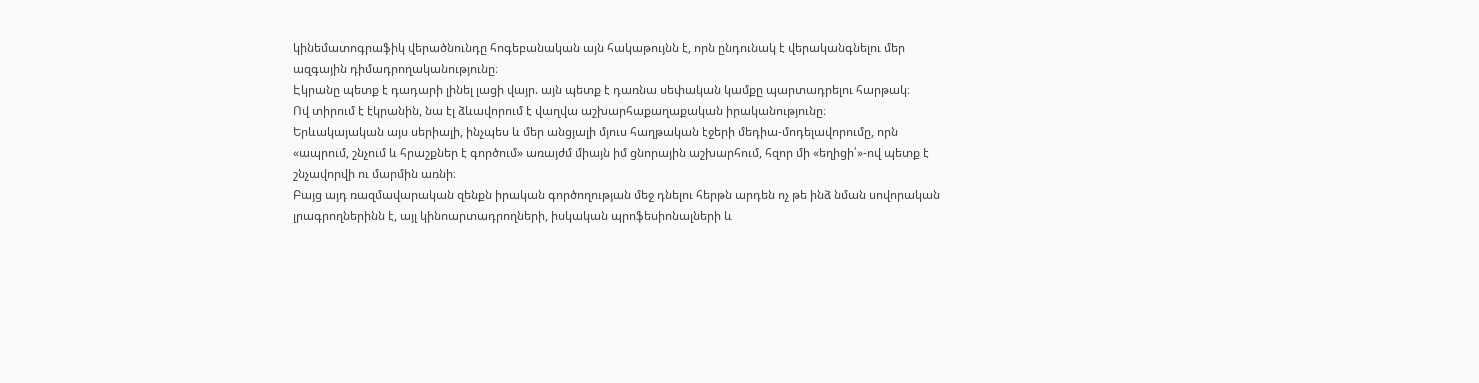կինեմատոգրաֆիկ վերածնունդը հոգեբանական այն հակաթույնն է, որն ընդունակ է վերականգնելու մեր ազգային դիմադրողականությունը։
Էկրանը պետք է դադարի լինել լացի վայր. այն պետք է դառնա սեփական կամքը պարտադրելու հարթակ։
Ով տիրում է էկրանին, նա էլ ձևավորում է վաղվա աշխարհաքաղաքական իրականությունը։
Երևակայական այս սերիալի, ինչպես և մեր անցյալի մյուս հաղթական էջերի մեդիա-մոդելավորումը, որն «ապրում, շնչում և հրաշքներ է գործում» առայժմ միայն իմ ցնորային աշխարհում, հզոր մի «եղիցի՛»-ով պետք է շնչավորվի ու մարմին առնի։
Բայց այդ ռազմավարական զենքն իրական գործողության մեջ դնելու հերթն արդեն ոչ թե ինձ նման սովորական լրագրողներինն է, այլ կինոարտադրողների, իսկական պրոֆեսիոնալների և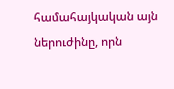համահայկական այն ներուժինը, որն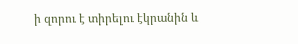ի զորու է տիրելու էկրանին և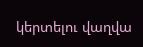կերտելու վաղվա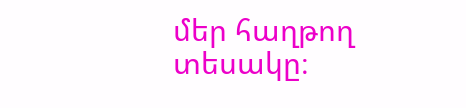մեր հաղթող տեսակը։